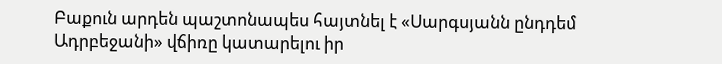Բաքուն արդեն պաշտոնապես հայտնել է «Սարգսյանն ընդդեմ Ադրբեջանի» վճիռը կատարելու իր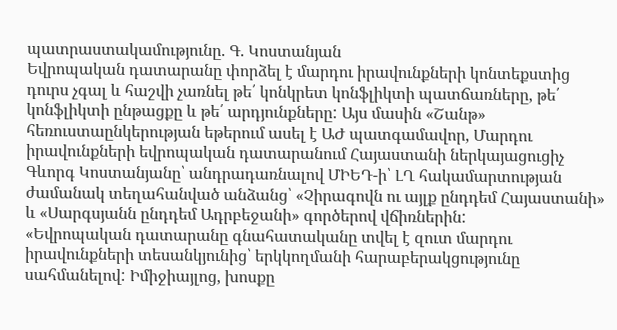պատրաստակամությունը. Գ. Կոստանյան
Եվրոպական դատարանը փորձել է մարդու իրավունքների կոնտեքստից դուրս չգալ և հաշվի չառնել թե՛ կոնկրետ կոնֆլիկտի պատճառները, թե՛ կոնֆլիկտի ընթացքը և թե՛ արդյունքները: Այս մասին «Շանթ» հեռուստաընկերության եթերում ասել է ԱԺ պատգամավոր, Մարդու իրավունքների եվրոպական դատարանում Հայաստանի ներկայացուցիչ Գևորգ Կոստանյանը՝ անդրադառնալով ՄԻԵԴ-ի՝ ԼՂ հակամարտության ժամանակ տեղահանված անձանց՝ «Չիրագովն ու այլք ընդդեմ Հայաստանի» և «Սարգսյանն ընդդեմ Ադրբեջանի» գործերով վճիռներին:
«Եվրոպական դատարանը գնահատականը տվել է զուտ մարդու իրավունքների տեսանկյունից՝ երկկողմանի հարաբերակցությունը սահմանելով: Իմիջիայլոց, խոսքը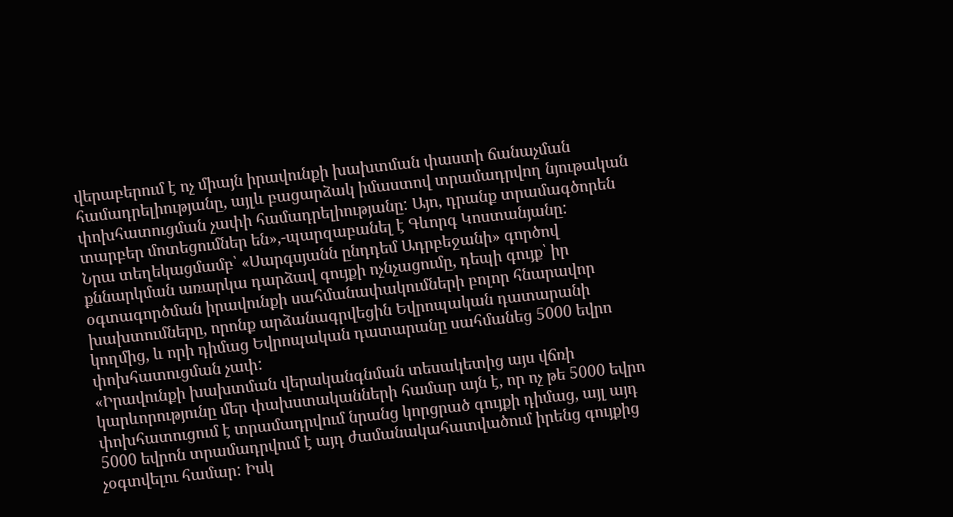վերաբերում է ոչ միայն իրավունքի խախտման փաստի ճանաչման համադրելիությանը, այլև բացարձակ իմաստով տրամադրվող նյութական փոխհատուցման չափի համադրելիությանը: Այո, դրանք տրամագծորեն տարբեր մոտեցումներ են»,-պարզաբանել է Գևորգ Կոստանյանը:
Նրա տեղեկացմամբ՝ «Սարգսյանն ընդդեմ Ադրբեջանի» գործով քննարկման առարկա դարձավ գույքի ոչնչացումը, դեպի գույք՝ իր օգտագործման իրավունքի սահմանափակումների բոլոր հնարավոր խախտումները, որոնք արձանագրվեցին Եվրոպական դատարանի կողմից, և որի դիմաց Եվրոպական դատարանը սահմանեց 5000 եվրո փոխհատուցման չափ:
«Իրավունքի խախտման վերականգնման տեսակետից այս վճռի կարևորությունը մեր փախստականների համար այն է, որ ոչ թե 5000 եվրո փոխհատուցում է տրամադրվում նրանց կորցրած գույքի դիմաց, այլ այդ 5000 եվրոն տրամադրվում է այդ ժամանակահատվածում իրենց գույքից չօգտվելու համար: Իսկ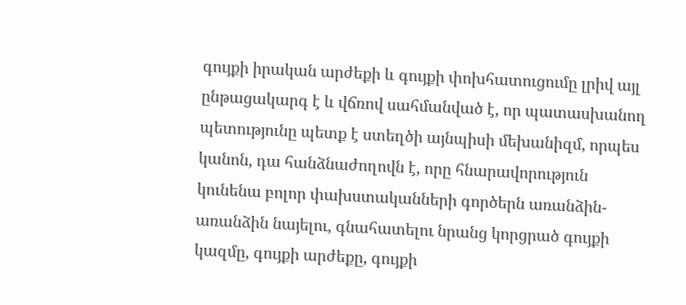գույքի իրական արժեքի և գույքի փոխհատուցումը լրիվ այլ ընթացակարգ է և վճռով սահմանված է, որ պատասխանող պետությունը պետք է ստեղծի այնպիսի մեխանիզմ, որպես կանոն, դա հանձնաժողովն է, որը հնարավորություն կունենա բոլոր փախստականների գործերն առանձին-առանձին նայելու, գնահատելու նրանց կորցրած գույքի կազմը, գույքի արժեքը, գույքի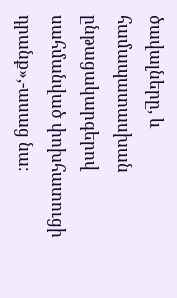ծավալները, և համապատասխան ընթացակարգերով սահմանված փոխհատուցի դրանք»,-ասաց նա։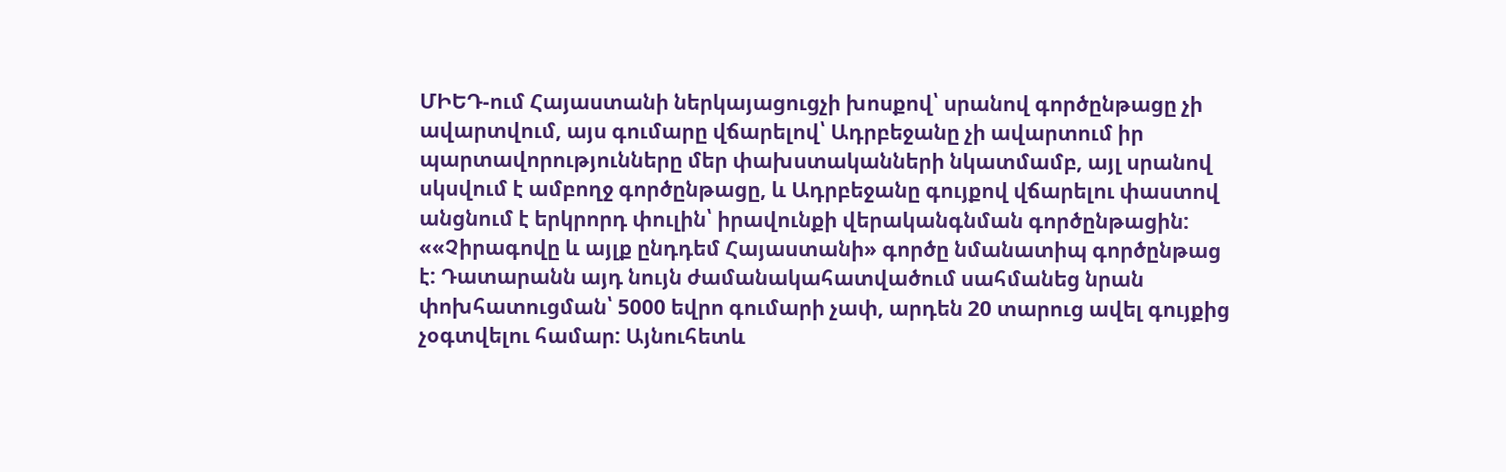ՄԻԵԴ-ում Հայաստանի ներկայացուցչի խոսքով՝ սրանով գործընթացը չի ավարտվում, այս գումարը վճարելով՝ Ադրբեջանը չի ավարտում իր պարտավորությունները մեր փախստականների նկատմամբ, այլ սրանով սկսվում է ամբողջ գործընթացը, և Ադրբեջանը գույքով վճարելու փաստով անցնում է երկրորդ փուլին՝ իրավունքի վերականգնման գործընթացին:
««Չիրագովը և այլք ընդդեմ Հայաստանի» գործը նմանատիպ գործընթաց է: Դատարանն այդ նույն ժամանակահատվածում սահմանեց նրան փոխհատուցման՝ 5000 եվրո գումարի չափ, արդեն 20 տարուց ավել գույքից չօգտվելու համար: Այնուհետև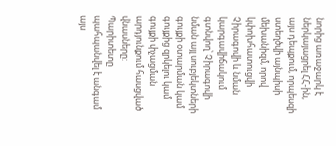նորից առաջարկ է ներկայացրել ՀՀ-ին, այս դեպքում, որպեսզի ստեղծվի այնպիսի մեխանիզմ, որով կփոխհատուցվի Չիրագովի և նման կարգավիճակում գտնվող՝ Չիրագովի նման այլ սուբյեկտների գույքի օտարման կամ գույքից զրկելու կամ գույքի փչացման արդյունքում հասցված վնասները: Պարիտետը պահպանվել է անգամ այս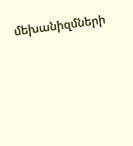մեխանիզմների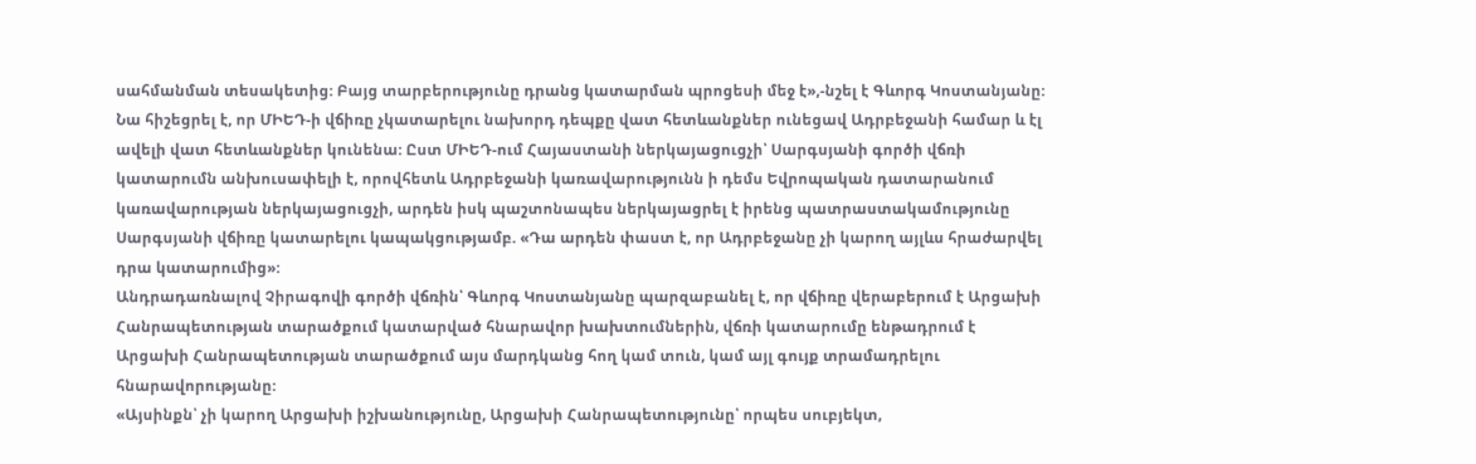սահմանման տեսակետից: Բայց տարբերությունը դրանց կատարման պրոցեսի մեջ է»,-նշել է Գևորգ Կոստանյանը:
Նա հիշեցրել է, որ ՄԻԵԴ-ի վճիռը չկատարելու նախորդ դեպքը վատ հետևանքներ ունեցավ Ադրբեջանի համար և էլ ավելի վատ հետևանքներ կունենա: Ըստ ՄԻԵԴ-ում Հայաստանի ներկայացուցչի՝ Սարգսյանի գործի վճռի կատարումն անխուսափելի է, որովհետև Ադրբեջանի կառավարությունն ի դեմս Եվրոպական դատարանում կառավարության ներկայացուցչի, արդեն իսկ պաշտոնապես ներկայացրել է իրենց պատրաստակամությունը Սարգսյանի վճիռը կատարելու կապակցությամբ. «Դա արդեն փաստ է, որ Ադրբեջանը չի կարող այլևս հրաժարվել դրա կատարումից»:
Անդրադառնալով Չիրագովի գործի վճռին՝ Գևորգ Կոստանյանը պարզաբանել է, որ վճիռը վերաբերում է Արցախի Հանրապետության տարածքում կատարված հնարավոր խախտումներին, վճռի կատարումը ենթադրում է Արցախի Հանրապետության տարածքում այս մարդկանց հող կամ տուն, կամ այլ գույք տրամադրելու հնարավորությանը:
«Այսինքն՝ չի կարող Արցախի իշխանությունը, Արցախի Հանրապետությունը՝ որպես սուբյեկտ,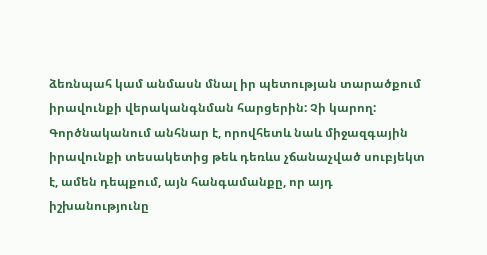ձեռնպահ կամ անմասն մնալ իր պետության տարածքում իրավունքի վերականգնման հարցերին: Չի կարող: Գործնականում անհնար է, որովհետև նաև միջազգային իրավունքի տեսակետից թեև դեռևս չճանաչված սուբյեկտ է, ամեն դեպքում, այն հանգամանքը, որ այդ իշխանությունը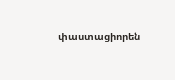փաստացիորեն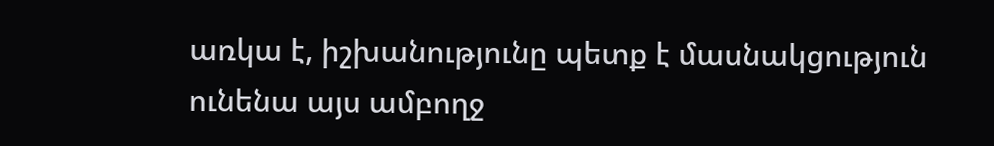առկա է, իշխանությունը պետք է մասնակցություն ունենա այս ամբողջ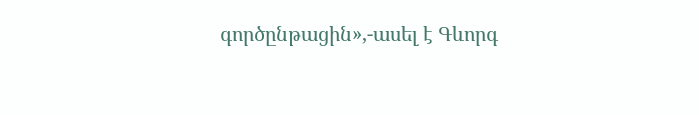գործընթացին»,-ասել է Գևորգ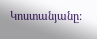Կոստանյանը: